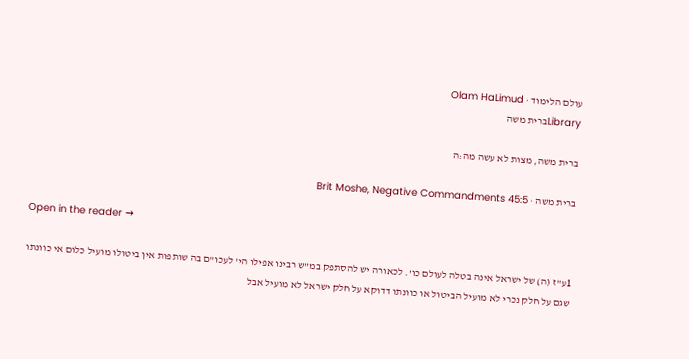עולם הלימוד · Olam HaLimud
Libraryברית משה

ברית משה, מצות לא עשה מה:ה

ברית משה · Brit Moshe, Negative Commandments 45:5

Open in the reader →

1ע"ז (ה) של ישראל אינה בטלה לעולם כו'. לכאורה יש להסתפק במ"ש רבינו אפילו הי' לעכו"ם בה שותפות אין ביטולו מועיל כלום אי כוונתו שגם על חלק נכרי לא מועיל הביטול או כוונתו דדוקא על חלק ישראל לא מועיל אבל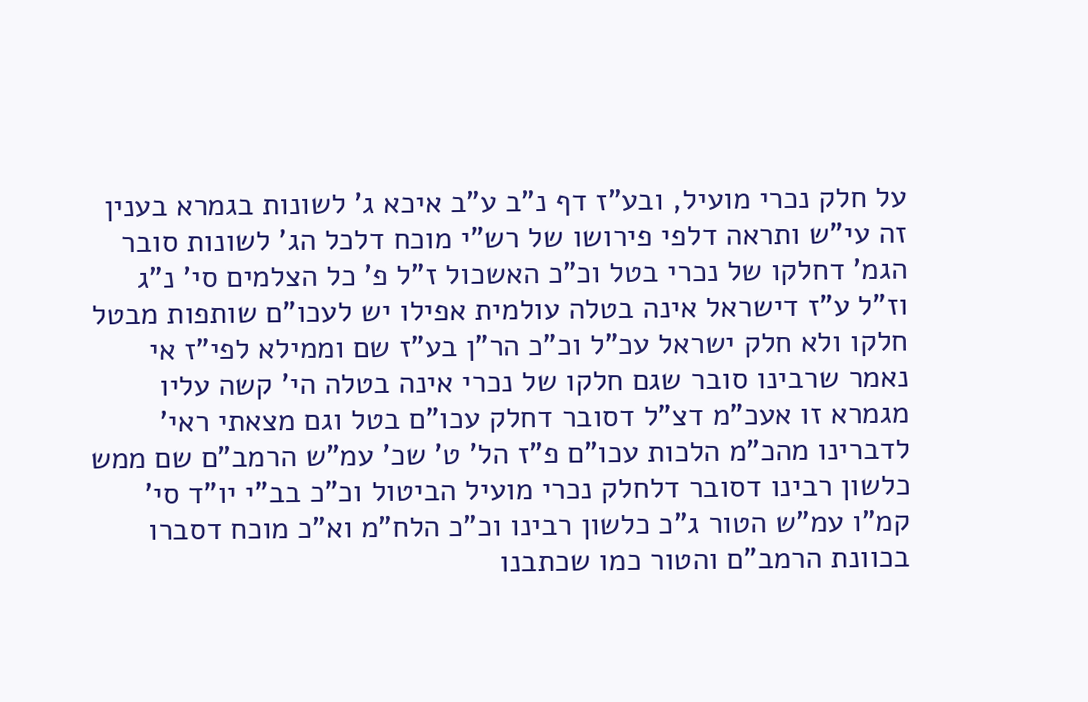על חלק נכרי מועיל, ובע"ז דף נ"ב ע"ב איכא ג' לשונות בגמרא בענין זה עי"ש ותראה דלפי פירושו של רש"י מוכח דלכל הג' לשונות סובר הגמ' דחלקו של נכרי בטל וכ"כ האשכול ז"ל פ' כל הצלמים סי' נ"ג וז"ל ע"ז דישראל אינה בטלה עולמית אפילו יש לעכו"ם שותפות מבטל חלקו ולא חלק ישראל עכ"ל וכ"כ הר"ן בע"ז שם וממילא לפי"ז אי נאמר שרבינו סובר שגם חלקו של נכרי אינה בטלה הי' קשה עליו מגמרא זו אעכ"מ דצ"ל דסובר דחלק עכו"ם בטל וגם מצאתי ראי' לדברינו מהכ"מ הלכות עכו"ם פ"ז הל' ט' שכ' עמ"ש הרמב"ם שם ממש כלשון רבינו דסובר דלחלק נכרי מועיל הביטול וכ"כ בב"י יו"ד סי' קמ"ו עמ"ש הטור ג"כ כלשון רבינו וכ"כ הלח"מ וא"כ מוכח דסברו בכוונת הרמב"ם והטור כמו שכתבנו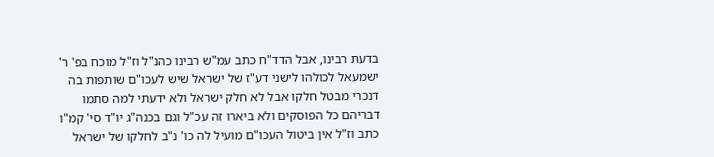בדעת רבינו, אבל הדד"ח כתב עמ"ש רבינו כהנ"ל וז"ל מוכח בפ' ר' ישמעאל לכולהו לישני דע"ז של ישראל שיש לעכו"ם שותפות בה דנכרי מבטל חלקו אבל לא חלק ישראל ולא ידעתי למה סתמו דבריהם כל הפוסקים ולא ביארו זה עכ"ל וגם בכנה"ג יו"ד סי' קמ"ו כתב וז"ל אין ביטול העכו"ם מועיל לה כו' נ"ב לחלקו של ישראל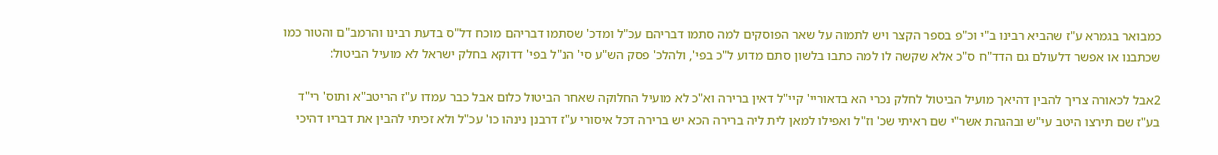כמבואר בגמרא ע"ז שהביא רבינו ב"י וכ"פ בספר הקצר ויש לתמוה על שאר הפוסקים למה סתמו דבריהם עכ"ל ומדכ' שסתמו דבריהם מוכח דל"ס בדעת רבינו והרמב"ם והטור כמו שכתבנו או אפשר דלעולם גם הדד"ח ס"כ אלא שקשה לו למה כתבו בלשון סתם מדוע ל"כ בפי', ולהלכ' פסק הש"ע סי' הנ"ל בפי' דדוקא בחלק ישראל לא מועיל הביטול:

2אבל לכאורה צריך להבין דהיאך מועיל הביטול לחלק נכרי הא בדאוריי' קיי"ל דאין ברירה וא"כ לא מועיל החלוקה שאחר הביטול כלום אבל כבר עמדו ע"ז הריטב"א ותוס' רי"ד בע"ז שם תירצו היטב עי"ש ובהגהת אשר"י שם ראיתי שכ' וז"ל ואפילו למאן לית ליה ברירה הכא יש ברירה דכל איסורי ע"ז דרבנן נינהו כו' עכ"ל ולא זכיתי להבין את דבריו דהיכי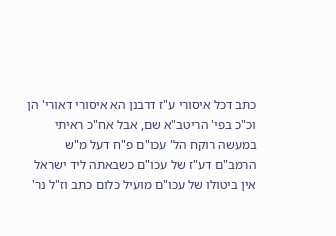כתב דכל איסורי ע"ז דרבנן הא איסורי דאורי' הן וכ"כ בפי' הריטב"א שם, אבל אח"כ ראיתי במעשה רוקח הל' עכו"ם פ"ח דעל מ"ש הרמב"ם דע"ז של עכו"ם כשבאתה ליד ישראל אין ביטולו של עכו"ם מועיל כלום כתב וז"ל נר'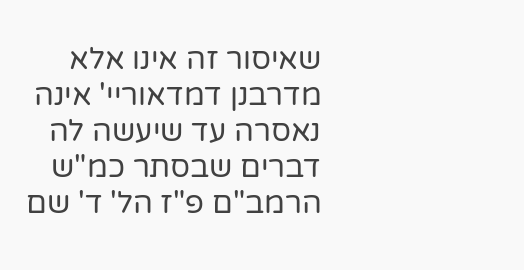שאיסור זה אינו אלא מדרבנן דמדאוריי' אינה נאסרה עד שיעשה לה דברים שבסתר כמ"ש הרמב"ם פ"ז הל' ד' שם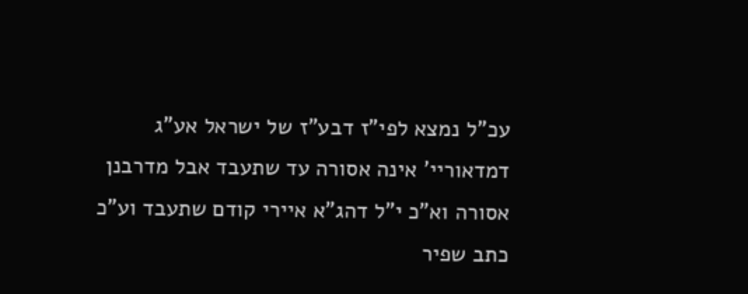עכ"ל נמצא לפי"ז דבע"ז של ישראל אע"ג דמדאוריי' אינה אסורה עד שתעבד אבל מדרבנן אסורה וא"כ י"ל דהג"א איירי קודם שתעבד וע"כ כתב שפיר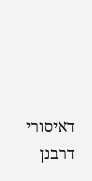דאיסורי דרבנן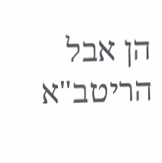הן אבל הריטב"א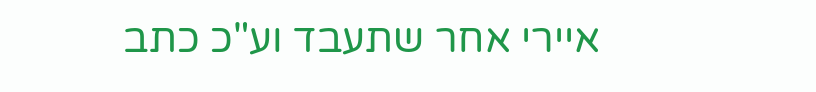איירי אחר שתעבד וע"כ כתב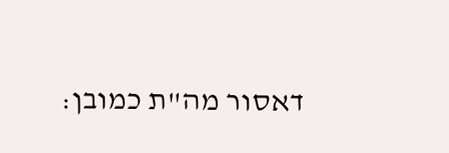דאסור מה"ת כמובן: